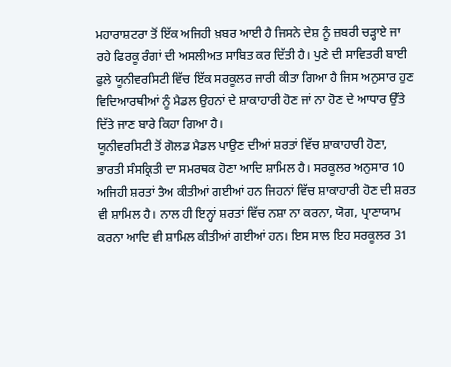ਮਹਾਰਾਸ਼ਟਰਾ ਤੋਂ ਇੱਕ ਅਜਿਹੀ ਖ਼ਬਰ ਆਈ ਹੈ ਜਿਸਨੇ ਦੇਸ਼ ਨੂੰ ਜ਼ਬਰੀ ਚੜ੍ਹਾਏ ਜਾ ਰਹੇ ਫਿਰਕੂ ਰੰਗਾਂ ਦੀ ਅਸਲੀਅਤ ਸਾਬਿਤ ਕਰ ਦਿੱਤੀ ਹੈ। ਪੁਣੇ ਦੀ ਸਾਵਿਤਰੀ ਬਾਈ ਫੁਲੇ ਯੂਨੀਵਰਸਿਟੀ ਵਿੱਚ ਇੱਕ ਸਰਕੂਲਰ ਜਾਰੀ ਕੀਤਾ ਗਿਆ ਹੈ ਜਿਸ ਅਨੁਸਾਰ ਹੁਣ ਵਿਦਿਆਰਥੀਆਂ ਨੂੰ ਮੈਡਲ ਉਹਨਾਂ ਦੇ ਸ਼ਾਕਾਹਾਰੀ ਹੋਣ ਜਾਂ ਨਾ ਹੋਣ ਦੇ ਆਧਾਰ ਉੱਤੇ ਦਿੱਤੇ ਜਾਣ ਬਾਰੇ ਕਿਹਾ ਗਿਆ ਹੈ।
ਯੂਨੀਵਰਸਿਟੀ ਤੋਂ ਗੋਲਡ ਮੈਡਲ ਪਾਉਣ ਦੀਆਂ ਸ਼ਰਤਾਂ ਵਿੱਚ ਸ਼ਾਕਾਹਾਰੀ ਹੋਣਾ, ਭਾਰਤੀ ਸੰਸਕ੍ਰਿਤੀ ਦਾ ਸਮਰਥਕ ਹੋਣਾ ਆਦਿ ਸ਼ਾਮਿਲ ਹੈ। ਸਰਕੂਲਰ ਅਨੁਸਾਰ 10 ਅਜਿਹੀ ਸ਼ਰਤਾਂ ਤੈਅ ਕੀਤੀਆਂ ਗਈਆਂ ਹਨ ਜਿਹਨਾਂ ਵਿੱਚ ਸ਼ਾਕਾਹਾਰੀ ਹੋਣ ਦੀ ਸ਼ਰਤ ਵੀ ਸ਼ਾਮਿਲ ਹੈ। ਨਾਲ ਹੀ ਇਨ੍ਹਾਂ ਸ਼ਰਤਾਂ ਵਿੱਚ ਨਸ਼ਾ ਨਾ ਕਰਨਾ, ਯੋਗ, ਪ੍ਰਾਣਾਯਾਮ ਕਰਨਾ ਆਦਿ ਵੀ ਸ਼ਾਮਿਲ ਕੀਤੀਆਂ ਗਈਆਂ ਹਨ। ਇਸ ਸਾਲ ਇਹ ਸਰਕੂਲਰ 31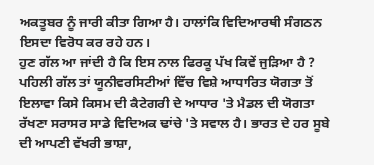ਅਕਤੂਬਰ ਨੂੰ ਜਾਰੀ ਕੀਤਾ ਗਿਆ ਹੈ। ਹਾਲਾਂਕਿ ਵਿਦਿਆਰਥੀ ਸੰਗਠਨ ਇਸਦਾ ਵਿਰੋਧ ਕਰ ਰਹੇ ਹਨ।
ਹੁਣ ਗੱਲ ਆ ਜਾਂਦੀ ਹੈ ਕਿ ਇਸ ਨਾਲ ਫਿਰਕੂ ਪੱਖ ਕਿਵੇਂ ਜੁੜਿਆ ਹੈ ? ਪਹਿਲੀ ਗੱਲ ਤਾਂ ਯੂਨੀਵਰਸਿਟੀਆਂ ਵਿੱਚ ਵਿਸ਼ੇ ਆਧਾਰਿਤ ਯੋਗਤਾ ਤੋਂ ਇਲਾਵਾ ਕਿਸੇ ਕਿਸਮ ਦੀ ਕੈਟੇਗਰੀ ਦੇ ਆਧਾਰ 'ਤੇ ਮੈਡਲ ਦੀ ਯੋਗਤਾ ਰੱਖਣਾ ਸਰਾਸਰ ਸਾਡੇ ਵਿਦਿਅਕ ਢਾਂਚੇ 'ਤੇ ਸਵਾਲ ਹੈ। ਭਾਰਤ ਦੇ ਹਰ ਸੂਬੇ ਦੀ ਆਪਣੀ ਵੱਖਰੀ ਭਾਸ਼ਾ,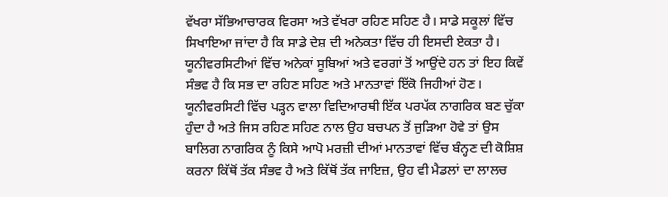ਵੱਖਰਾ ਸੱਭਿਆਚਾਰਕ ਵਿਰਸਾ ਅਤੇ ਵੱਖਰਾ ਰਹਿਣ ਸਹਿਣ ਹੈ। ਸਾਡੇ ਸਕੂਲਾਂ ਵਿੱਚ ਸਿਖਾਇਆ ਜਾਂਦਾ ਹੈ ਕਿ ਸਾਡੇ ਦੇਸ਼ ਦੀ ਅਨੇਕਤਾ ਵਿੱਚ ਹੀ ਇਸਦੀ ਏਕਤਾ ਹੈ।
ਯੂਨੀਵਰਸਿਟੀਆਂ ਵਿੱਚ ਅਨੇਕਾਂ ਸੂਬਿਆਂ ਅਤੇ ਵਰਗਾਂ ਤੋਂ ਆਉਂਦੇ ਹਨ ਤਾਂ ਇਹ ਕਿਵੇਂ ਸੰਭਵ ਹੈ ਕਿ ਸਭ ਦਾ ਰਹਿਣ ਸਹਿਣ ਅਤੇ ਮਾਨਤਾਵਾਂ ਇੱਕੋ ਜਿਹੀਆਂ ਹੋਣ। ਯੂਨੀਵਰਸਿਟੀ ਵਿੱਚ ਪੜ੍ਹਨ ਵਾਲਾ ਵਿਦਿਆਰਥੀ ਇੱਕ ਪਰਪੱਕ ਨਾਗਰਿਕ ਬਣ ਚੁੱਕਾ ਹੁੰਦਾ ਹੈ ਅਤੇ ਜਿਸ ਰਹਿਣ ਸਹਿਣ ਨਾਲ ਉਹ ਬਚਪਨ ਤੋਂ ਜੁੜਿਆ ਹੋਵੇ ਤਾਂ ਉਸ ਬਾਲਿਗ ਨਾਗਰਿਕ ਨੂੰ ਕਿਸੇ ਆਪੋ ਮਰਜ਼ੀ ਦੀਆਂ ਮਾਨਤਾਵਾਂ ਵਿੱਚ ਬੰਨ੍ਹਣ ਦੀ ਕੋਸ਼ਿਸ਼ ਕਰਨਾ ਕਿੱਥੋਂ ਤੱਕ ਸੰਭਵ ਹੈ ਅਤੇ ਕਿੱਥੋਂ ਤੱਕ ਜਾਇਜ਼, ਉਹ ਵੀ ਮੈਡਲਾਂ ਦਾ ਲਾਲਚ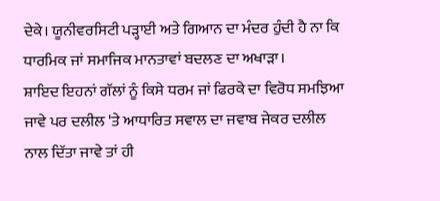ਦੇਕੇ। ਯੂਨੀਵਰਸਿਟੀ ਪੜ੍ਹਾਈ ਅਤੇ ਗਿਆਨ ਦਾ ਮੰਦਰ ਹੁੰਦੀ ਹੈ ਨਾ ਕਿ ਧਾਰਮਿਕ ਜਾਂ ਸਮਾਜਿਕ ਮਾਨਤਾਵਾਂ ਬਦਲਣ ਦਾ ਅਖਾੜਾ।
ਸ਼ਾਇਦ ਇਹਨਾਂ ਗੱਲਾਂ ਨੂੰ ਕਿਸੇ ਧਰਮ ਜਾਂ ਫਿਰਕੇ ਦਾ ਵਿਰੋਧ ਸਮਝਿਆ ਜਾਵੇ ਪਰ ਦਲੀਲ 'ਤੇ ਆਧਾਰਿਤ ਸਵਾਲ ਦਾ ਜਵਾਬ ਜੇਕਰ ਦਲੀਲ ਨਾਲ ਦਿੱਤਾ ਜਾਵੇ ਤਾਂ ਹੀ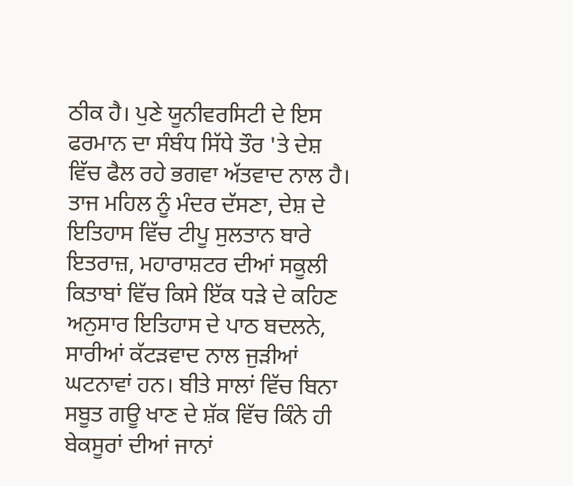ਠੀਕ ਹੈ। ਪੁਣੇ ਯੂਨੀਵਰਸਿਟੀ ਦੇ ਇਸ ਫਰਮਾਨ ਦਾ ਸੰਬੰਧ ਸਿੱਧੇ ਤੌਰ 'ਤੇ ਦੇਸ਼ ਵਿੱਚ ਫੈਲ ਰਹੇ ਭਗਵਾ ਅੱਤਵਾਦ ਨਾਲ ਹੈ। ਤਾਜ ਮਹਿਲ ਨੂੰ ਮੰਦਰ ਦੱਸਣਾ, ਦੇਸ਼ ਦੇ ਇਤਿਹਾਸ ਵਿੱਚ ਟੀਪੂ ਸੁਲਤਾਨ ਬਾਰੇ ਇਤਰਾਜ਼, ਮਹਾਰਾਸ਼ਟਰ ਦੀਆਂ ਸਕੂਲੀ ਕਿਤਾਬਾਂ ਵਿੱਚ ਕਿਸੇ ਇੱਕ ਧੜੇ ਦੇ ਕਹਿਣ ਅਨੁਸਾਰ ਇਤਿਹਾਸ ਦੇ ਪਾਠ ਬਦਲਨੇ, ਸਾਰੀਆਂ ਕੱਟੜਵਾਦ ਨਾਲ ਜੁੜੀਆਂ ਘਟਨਾਵਾਂ ਹਨ। ਬੀਤੇ ਸਾਲਾਂ ਵਿੱਚ ਬਿਨਾ ਸਬੂਤ ਗਊ ਖਾਣ ਦੇ ਸ਼ੱਕ ਵਿੱਚ ਕਿੰਨੇ ਹੀ ਬੇਕਸੂਰਾਂ ਦੀਆਂ ਜਾਨਾਂ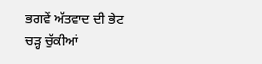ਭਗਵੇਂ ਅੱਤਵਾਦ ਦੀ ਭੇਟ ਚੜ੍ਹ ਚੁੱਕੀਆਂ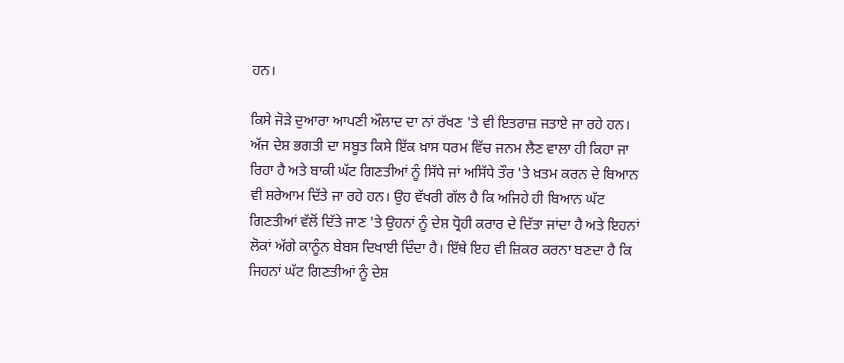ਹਨ।

ਕਿਸੇ ਜੋੜੇ ਦੁਆਰਾ ਆਪਣੀ ਔਲਾਦ ਦਾ ਨਾਂ ਰੱਖਣ 'ਤੇ ਵੀ ਇਤਰਾਜ਼ ਜਤਾਏ ਜਾ ਰਹੇ ਹਨ। ਅੱਜ ਦੇਸ਼ ਭਗਤੀ ਦਾ ਸਬੂਤ ਕਿਸੇ ਇੱਕ ਖ਼ਾਸ ਧਰਮ ਵਿੱਚ ਜਨਮ ਲੈਣ ਵਾਲਾ ਹੀ ਕਿਹਾ ਜਾ ਰਿਹਾ ਹੈ ਅਤੇ ਬਾਕੀ ਘੱਟ ਗਿਣਤੀਆਂ ਨੂੰ ਸਿੱਧੇ ਜਾਂ ਅਸਿੱਧੇ ਤੌਰ 'ਤੇ ਖ਼ਤਮ ਕਰਨ ਦੇ ਬਿਆਨ ਵੀ ਸ਼ਰੇਆਮ ਦਿੱਤੇ ਜਾ ਰਹੇ ਹਨ। ਉਹ ਵੱਖਰੀ ਗੱਲ ਹੈ ਕਿ ਅਜਿਹੇ ਹੀ ਬਿਆਨ ਘੱਟ ਗਿਣਤੀਆਂ ਵੱਲੋਂ ਦਿੱਤੇ ਜਾਣ 'ਤੇ ਉਹਨਾਂ ਨੂੰ ਦੇਸ਼ ਧ੍ਰੋਹੀ ਕਰਾਰ ਦੇ ਦਿੱਤਾ ਜਾਂਦਾ ਹੈ ਅਤੇ ਇਹਨਾਂ ਲੋਕਾਂ ਅੱਗੇ ਕਾਨੂੰਨ ਬੇਬਸ ਦਿਖਾਈ ਦਿੰਦਾ ਹੈ। ਇੱਥੇ ਇਹ ਵੀ ਜ਼ਿਕਰ ਕਰਨਾ ਬਣਦਾ ਹੈ ਕਿ ਜਿਹਨਾਂ ਘੱਟ ਗਿਣਤੀਆਂ ਨੂੰ ਦੇਸ਼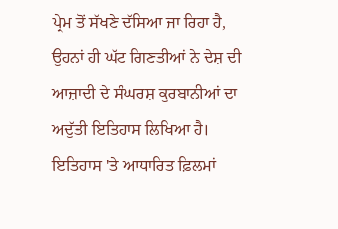ਪ੍ਰੇਮ ਤੋਂ ਸੱਖਣੇ ਦੱਸਿਆ ਜਾ ਰਿਹਾ ਹੈ, ਉਹਨਾਂ ਹੀ ਘੱਟ ਗਿਣਤੀਆਂ ਨੇ ਦੇਸ਼ ਦੀ ਆਜ਼ਾਦੀ ਦੇ ਸੰਘਰਸ਼ ਕੁਰਬਾਨੀਆਂ ਦਾ ਅਦੁੱਤੀ ਇਤਿਹਾਸ ਲਿਖਿਆ ਹੈ।
ਇਤਿਹਾਸ 'ਤੇ ਆਧਾਰਿਤ ਫ਼ਿਲਮਾਂ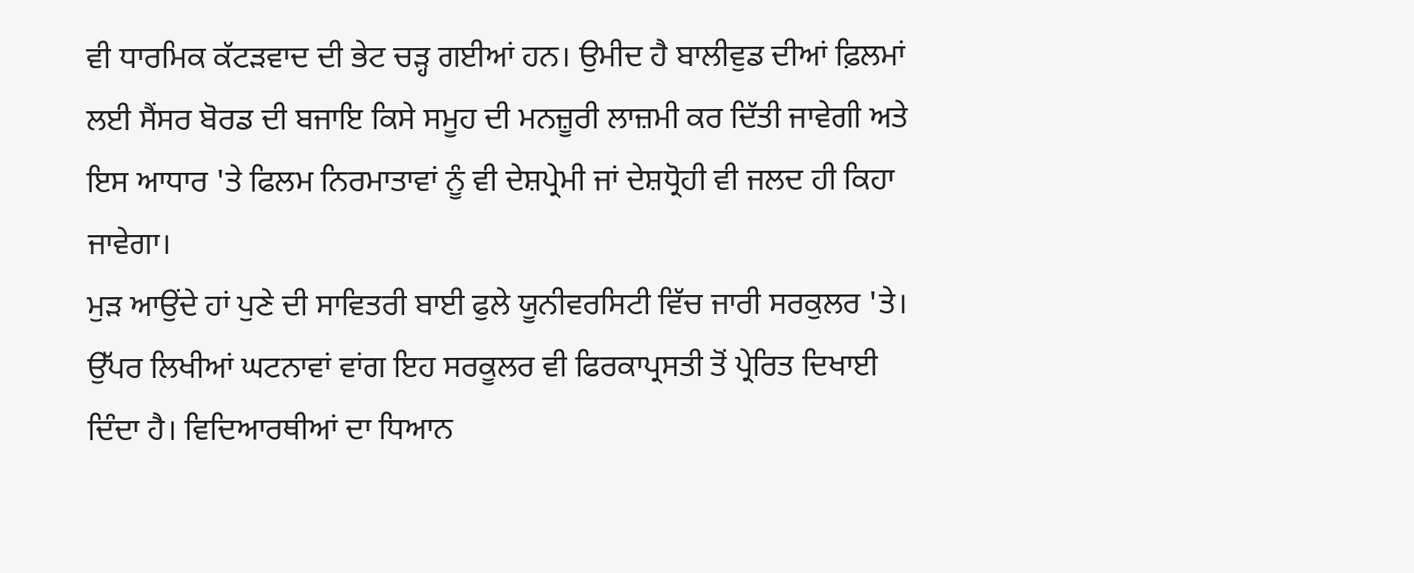ਵੀ ਧਾਰਮਿਕ ਕੱਟੜਵਾਦ ਦੀ ਭੇਟ ਚੜ੍ਹ ਗਈਆਂ ਹਨ। ਉਮੀਦ ਹੈ ਬਾਲੀਵੁਡ ਦੀਆਂ ਫ਼ਿਲਮਾਂ ਲਈ ਸੈਂਸਰ ਬੋਰਡ ਦੀ ਬਜਾਇ ਕਿਸੇ ਸਮੂਹ ਦੀ ਮਨਜ਼ੂਰੀ ਲਾਜ਼ਮੀ ਕਰ ਦਿੱਤੀ ਜਾਵੇਗੀ ਅਤੇ ਇਸ ਆਧਾਰ 'ਤੇ ਫਿਲਮ ਨਿਰਮਾਤਾਵਾਂ ਨੂੰ ਵੀ ਦੇਸ਼ਪ੍ਰੇਮੀ ਜਾਂ ਦੇਸ਼ਧ੍ਰੋਹੀ ਵੀ ਜਲਦ ਹੀ ਕਿਹਾ ਜਾਵੇਗਾ।
ਮੁੜ ਆਉਂਦੇ ਹਾਂ ਪੁਣੇ ਦੀ ਸਾਵਿਤਰੀ ਬਾਈ ਫੁਲੇ ਯੂਨੀਵਰਸਿਟੀ ਵਿੱਚ ਜਾਰੀ ਸਰਕੁਲਰ 'ਤੇ। ਉੱਪਰ ਲਿਖੀਆਂ ਘਟਨਾਵਾਂ ਵਾਂਗ ਇਹ ਸਰਕੂਲਰ ਵੀ ਫਿਰਕਾਪ੍ਰਸਤੀ ਤੋਂ ਪ੍ਰੇਰਿਤ ਦਿਖਾਈ ਦਿੰਦਾ ਹੈ। ਵਿਦਿਆਰਥੀਆਂ ਦਾ ਧਿਆਨ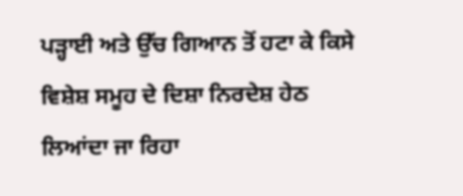ਪੜ੍ਹਾਈ ਅਤੇ ਉੱਚ ਗਿਆਨ ਤੋਂ ਹਟਾ ਕੇ ਕਿਸੇ ਵਿਸ਼ੇਸ਼ ਸਮੂਹ ਦੇ ਦਿਸ਼ਾ ਨਿਰਦੇਸ਼ ਹੇਠ ਲਿਆਂਦਾ ਜਾ ਰਿਹਾ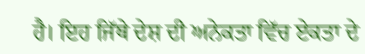ਹੈ। ਇਹ ਜਿੱਥੇ ਦੇਸ਼ ਦੀ ਅਨੇਕਤਾ ਵਿੱਚ ਏਕਤਾ ਦੇ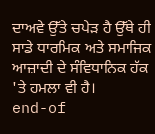ਦਾਅਵੇ ਉੱਤੇ ਚਪੇੜ ਹੈ ਉੱਥੇ ਹੀ ਸਾਡੇ ਧਾਰਮਿਕ ਅਤੇ ਸਮਾਜਿਕ ਆਜ਼ਾਦੀ ਦੇ ਸੰਵਿਧਾਨਿਕ ਹੱਕ 'ਤੇ ਹਮਲਾ ਵੀ ਹੈ।
end-of